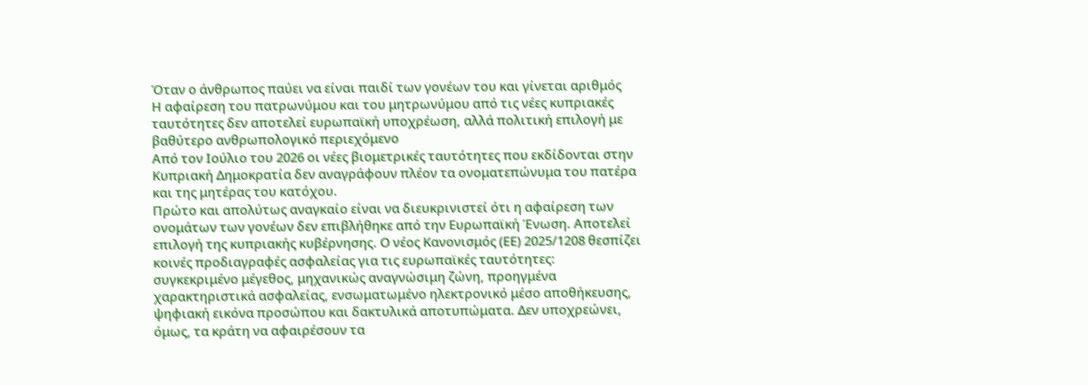Όταν ο άνθρωπος παύει να είναι παιδί των γονέων του και γίνεται αριθμός
Η αφαίρεση του πατρωνύμου και του μητρωνύμου από τις νέες κυπριακές ταυτότητες δεν αποτελεί ευρωπαϊκή υποχρέωση, αλλά πολιτική επιλογή με βαθύτερο ανθρωπολογικό περιεχόμενο
Από τον Ιούλιο του 2026 οι νέες βιομετρικές ταυτότητες που εκδίδονται στην Κυπριακή Δημοκρατία δεν αναγράφουν πλέον τα ονοματεπώνυμα του πατέρα και της μητέρας του κατόχου.
Πρώτο και απολύτως αναγκαίο είναι να διευκρινιστεί ότι η αφαίρεση των ονομάτων των γονέων δεν επιβλήθηκε από την Ευρωπαϊκή Ένωση. Αποτελεί επιλογή της κυπριακής κυβέρνησης. Ο νέος Κανονισμός (ΕΕ) 2025/1208 θεσπίζει κοινές προδιαγραφές ασφαλείας για τις ευρωπαϊκές ταυτότητες: συγκεκριμένο μέγεθος, μηχανικώς αναγνώσιμη ζώνη, προηγμένα χαρακτηριστικά ασφαλείας, ενσωματωμένο ηλεκτρονικό μέσο αποθήκευσης, ψηφιακή εικόνα προσώπου και δακτυλικά αποτυπώματα. Δεν υποχρεώνει, όμως, τα κράτη να αφαιρέσουν τα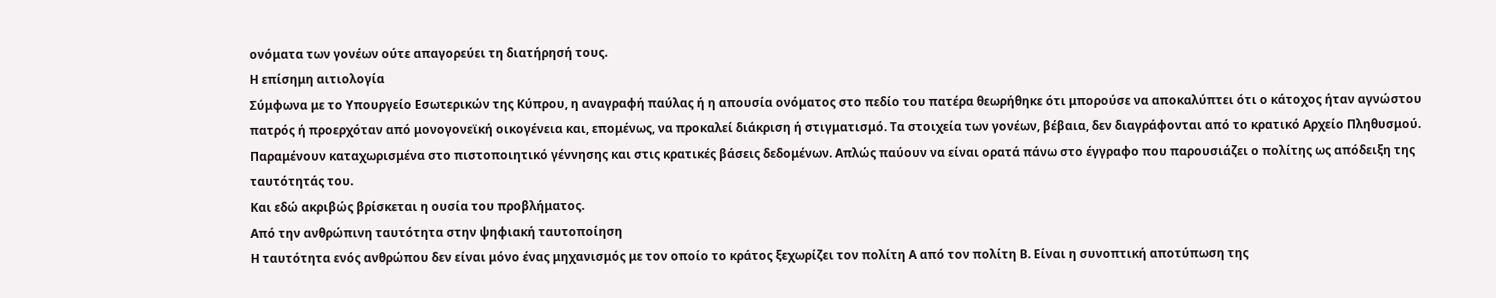ονόματα των γονέων ούτε απαγορεύει τη διατήρησή τους.
Η επίσημη αιτιολογία
Σύμφωνα με το Υπουργείο Εσωτερικών της Κύπρου, η αναγραφή παύλας ή η απουσία ονόματος στο πεδίο του πατέρα θεωρήθηκε ότι μπορούσε να αποκαλύπτει ότι ο κάτοχος ήταν αγνώστου πατρός ή προερχόταν από μονογονεϊκή οικογένεια και, επομένως, να προκαλεί διάκριση ή στιγματισμό. Τα στοιχεία των γονέων, βέβαια, δεν διαγράφονται από το κρατικό Αρχείο Πληθυσμού. Παραμένουν καταχωρισμένα στο πιστοποιητικό γέννησης και στις κρατικές βάσεις δεδομένων. Απλώς παύουν να είναι ορατά πάνω στο έγγραφο που παρουσιάζει ο πολίτης ως απόδειξη της ταυτότητάς του.
Και εδώ ακριβώς βρίσκεται η ουσία του προβλήματος.
Από την ανθρώπινη ταυτότητα στην ψηφιακή ταυτοποίηση
Η ταυτότητα ενός ανθρώπου δεν είναι μόνο ένας μηχανισμός με τον οποίο το κράτος ξεχωρίζει τον πολίτη Α από τον πολίτη Β. Είναι η συνοπτική αποτύπωση της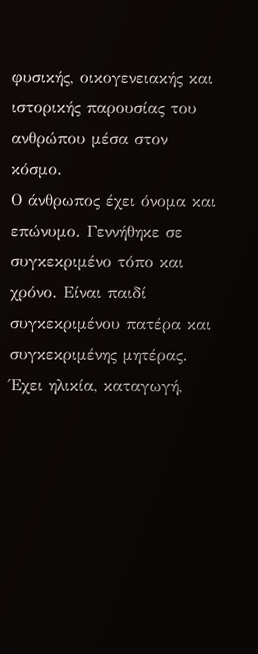φυσικής, οικογενειακής και ιστορικής παρουσίας του ανθρώπου μέσα στον κόσμο.
Ο άνθρωπος έχει όνομα και επώνυμο. Γεννήθηκε σε συγκεκριμένο τόπο και χρόνο. Είναι παιδί συγκεκριμένου πατέρα και συγκεκριμένης μητέρας. Έχει ηλικία, καταγωγή,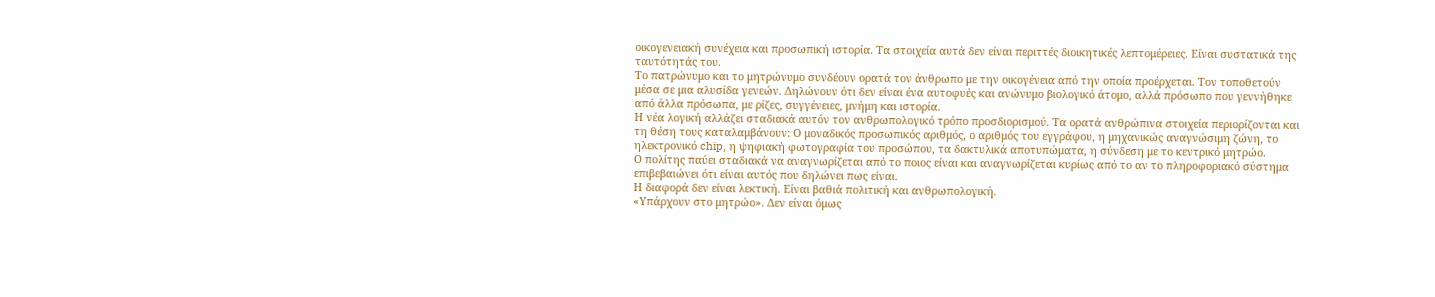οικογενειακή συνέχεια και προσωπική ιστορία. Τα στοιχεία αυτά δεν είναι περιττές διοικητικές λεπτομέρειες. Είναι συστατικά της ταυτότητάς του.
Το πατρώνυμο και το μητρώνυμο συνδέουν ορατά τον άνθρωπο με την οικογένεια από την οποία προέρχεται. Τον τοποθετούν μέσα σε μια αλυσίδα γενεών. Δηλώνουν ότι δεν είναι ένα αυτοφυές και ανώνυμο βιολογικό άτομο, αλλά πρόσωπο που γεννήθηκε από άλλα πρόσωπα, με ρίζες, συγγένειες, μνήμη και ιστορία.
Η νέα λογική αλλάζει σταδιακά αυτόν τον ανθρωπολογικό τρόπο προσδιορισμού. Τα ορατά ανθρώπινα στοιχεία περιορίζονται και τη θέση τους καταλαμβάνουν: Ο μοναδικός προσωπικός αριθμός, ο αριθμός του εγγράφου, η μηχανικώς αναγνώσιμη ζώνη, το ηλεκτρονικό chip, η ψηφιακή φωτογραφία του προσώπου, τα δακτυλικά αποτυπώματα, η σύνδεση με το κεντρικό μητρώο.
Ο πολίτης παύει σταδιακά να αναγνωρίζεται από το ποιος είναι και αναγνωρίζεται κυρίως από το αν το πληροφοριακό σύστημα επιβεβαιώνει ότι είναι αυτός που δηλώνει πως είναι.
Η διαφορά δεν είναι λεκτική. Είναι βαθιά πολιτική και ανθρωπολογική.
«Υπάρχουν στο μητρώο». Δεν είναι όμως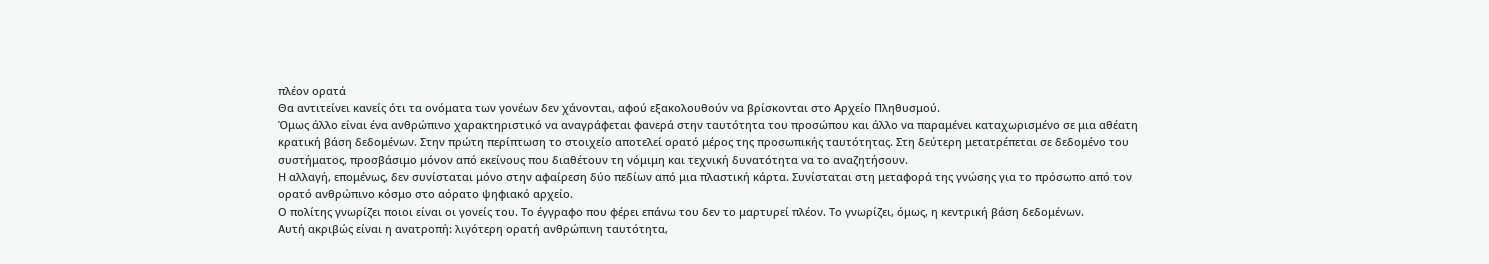πλέον ορατά
Θα αντιτείνει κανείς ότι τα ονόματα των γονέων δεν χάνονται, αφού εξακολουθούν να βρίσκονται στο Αρχείο Πληθυσμού.
Όμως άλλο είναι ένα ανθρώπινο χαρακτηριστικό να αναγράφεται φανερά στην ταυτότητα του προσώπου και άλλο να παραμένει καταχωρισμένο σε μια αθέατη κρατική βάση δεδομένων. Στην πρώτη περίπτωση το στοιχείο αποτελεί ορατό μέρος της προσωπικής ταυτότητας. Στη δεύτερη μετατρέπεται σε δεδομένο του συστήματος, προσβάσιμο μόνον από εκείνους που διαθέτουν τη νόμιμη και τεχνική δυνατότητα να το αναζητήσουν.
Η αλλαγή, επομένως, δεν συνίσταται μόνο στην αφαίρεση δύο πεδίων από μια πλαστική κάρτα. Συνίσταται στη μεταφορά της γνώσης για το πρόσωπο από τον ορατό ανθρώπινο κόσμο στο αόρατο ψηφιακό αρχείο.
Ο πολίτης γνωρίζει ποιοι είναι οι γονείς του. Το έγγραφο που φέρει επάνω του δεν το μαρτυρεί πλέον. Το γνωρίζει, όμως, η κεντρική βάση δεδομένων.
Αυτή ακριβώς είναι η ανατροπή: λιγότερη ορατή ανθρώπινη ταυτότητα,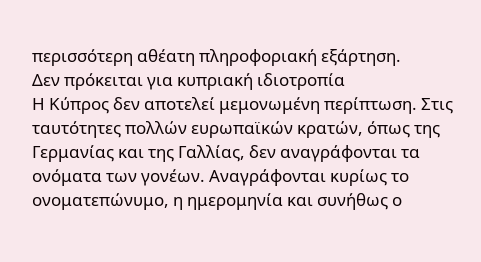περισσότερη αθέατη πληροφοριακή εξάρτηση.
Δεν πρόκειται για κυπριακή ιδιοτροπία
Η Κύπρος δεν αποτελεί μεμονωμένη περίπτωση. Στις ταυτότητες πολλών ευρωπαϊκών κρατών, όπως της Γερμανίας και της Γαλλίας, δεν αναγράφονται τα ονόματα των γονέων. Αναγράφονται κυρίως το ονοματεπώνυμο, η ημερομηνία και συνήθως ο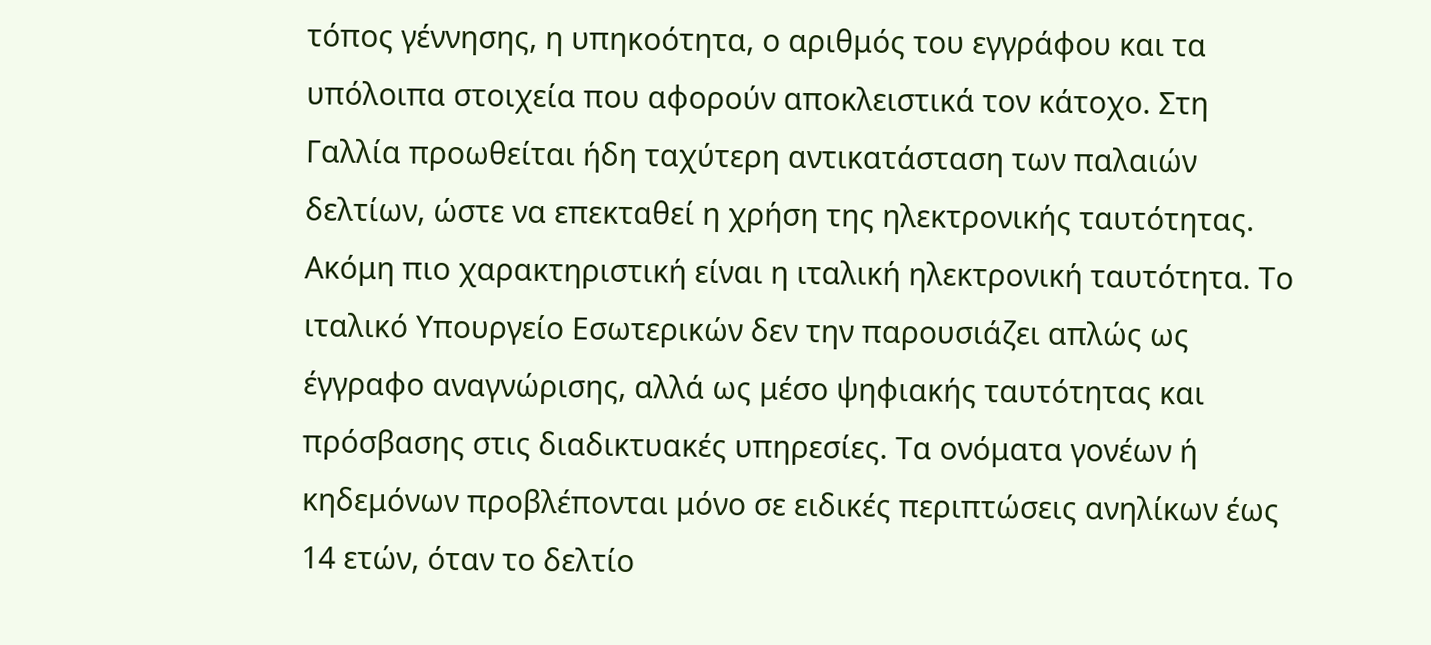τόπος γέννησης, η υπηκοότητα, ο αριθμός του εγγράφου και τα υπόλοιπα στοιχεία που αφορούν αποκλειστικά τον κάτοχο. Στη Γαλλία προωθείται ήδη ταχύτερη αντικατάσταση των παλαιών δελτίων, ώστε να επεκταθεί η χρήση της ηλεκτρονικής ταυτότητας.
Ακόμη πιο χαρακτηριστική είναι η ιταλική ηλεκτρονική ταυτότητα. Το ιταλικό Υπουργείο Εσωτερικών δεν την παρουσιάζει απλώς ως έγγραφο αναγνώρισης, αλλά ως μέσο ψηφιακής ταυτότητας και πρόσβασης στις διαδικτυακές υπηρεσίες. Τα ονόματα γονέων ή κηδεμόνων προβλέπονται μόνο σε ειδικές περιπτώσεις ανηλίκων έως 14 ετών, όταν το δελτίο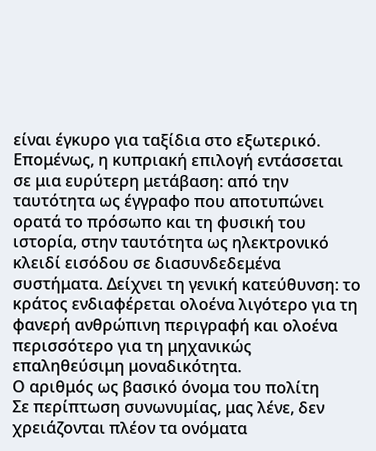είναι έγκυρο για ταξίδια στο εξωτερικό.
Επομένως, η κυπριακή επιλογή εντάσσεται σε μια ευρύτερη μετάβαση: από την ταυτότητα ως έγγραφο που αποτυπώνει ορατά το πρόσωπο και τη φυσική του ιστορία, στην ταυτότητα ως ηλεκτρονικό κλειδί εισόδου σε διασυνδεδεμένα συστήματα. Δείχνει τη γενική κατεύθυνση: το κράτος ενδιαφέρεται ολοένα λιγότερο για τη φανερή ανθρώπινη περιγραφή και ολοένα περισσότερο για τη μηχανικώς επαληθεύσιμη μοναδικότητα.
Ο αριθμός ως βασικό όνομα του πολίτη
Σε περίπτωση συνωνυμίας, μας λένε, δεν χρειάζονται πλέον τα ονόματα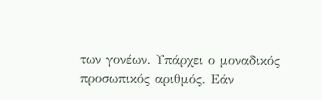των γονέων. Υπάρχει ο μοναδικός προσωπικός αριθμός. Εάν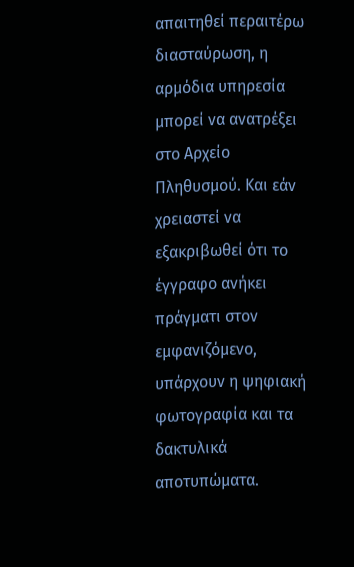απαιτηθεί περαιτέρω διασταύρωση, η αρμόδια υπηρεσία μπορεί να ανατρέξει στο Αρχείο Πληθυσμού. Και εάν χρειαστεί να εξακριβωθεί ότι το έγγραφο ανήκει πράγματι στον εμφανιζόμενο, υπάρχουν η ψηφιακή φωτογραφία και τα δακτυλικά αποτυπώματα.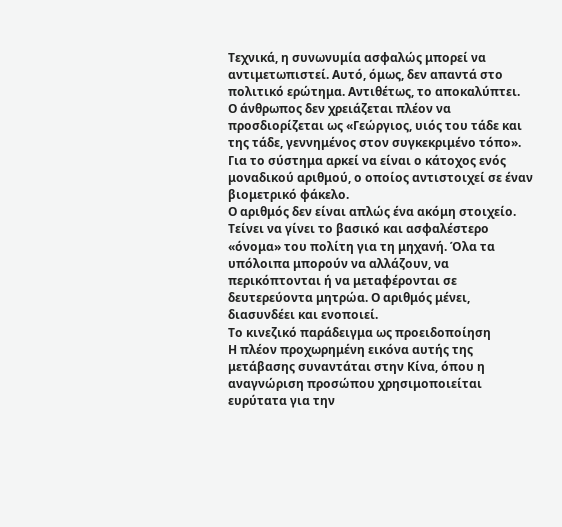Τεχνικά, η συνωνυμία ασφαλώς μπορεί να αντιμετωπιστεί. Αυτό, όμως, δεν απαντά στο πολιτικό ερώτημα. Αντιθέτως, το αποκαλύπτει.
Ο άνθρωπος δεν χρειάζεται πλέον να προσδιορίζεται ως «Γεώργιος, υιός του τάδε και της τάδε, γεννημένος στον συγκεκριμένο τόπο». Για το σύστημα αρκεί να είναι ο κάτοχος ενός μοναδικού αριθμού, ο οποίος αντιστοιχεί σε έναν βιομετρικό φάκελο.
Ο αριθμός δεν είναι απλώς ένα ακόμη στοιχείο. Τείνει να γίνει το βασικό και ασφαλέστερο «όνομα» του πολίτη για τη μηχανή. Όλα τα υπόλοιπα μπορούν να αλλάζουν, να περικόπτονται ή να μεταφέρονται σε δευτερεύοντα μητρώα. Ο αριθμός μένει, διασυνδέει και ενοποιεί.
Το κινεζικό παράδειγμα ως προειδοποίηση
Η πλέον προχωρημένη εικόνα αυτής της μετάβασης συναντάται στην Κίνα, όπου η αναγνώριση προσώπου χρησιμοποιείται ευρύτατα για την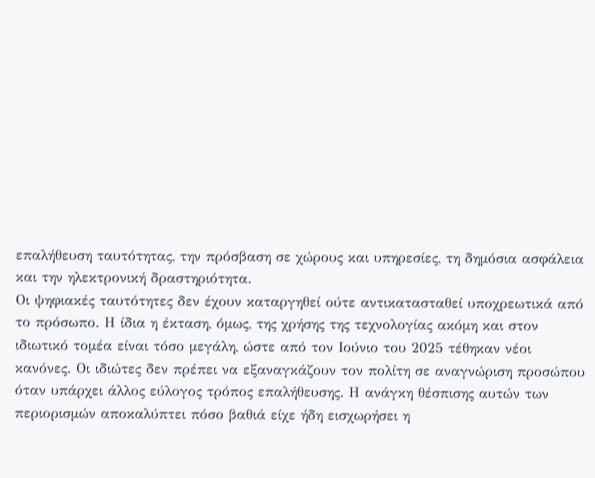επαλήθευση ταυτότητας, την πρόσβαση σε χώρους και υπηρεσίες, τη δημόσια ασφάλεια και την ηλεκτρονική δραστηριότητα.
Οι ψηφιακές ταυτότητες δεν έχουν καταργηθεί ούτε αντικατασταθεί υποχρεωτικά από το πρόσωπο. Η ίδια η έκταση, όμως, της χρήσης της τεχνολογίας ακόμη και στον ιδιωτικό τομέα είναι τόσο μεγάλη, ώστε από τον Ιούνιο του 2025 τέθηκαν νέοι κανόνες. Οι ιδιώτες δεν πρέπει να εξαναγκάζουν τον πολίτη σε αναγνώριση προσώπου όταν υπάρχει άλλος εύλογος τρόπος επαλήθευσης. Η ανάγκη θέσπισης αυτών των περιορισμών αποκαλύπτει πόσο βαθιά είχε ήδη εισχωρήσει η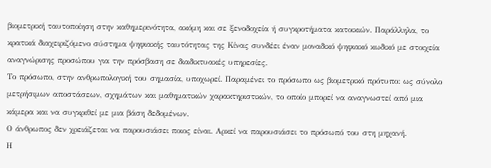βιομετρική ταυτοποίηση στην καθημερινότητα, ακόμη και σε ξενοδοχεία ή συγκροτήματα κατοικιών. Παράλληλα, το κρατικά διαχειριζόμενο σύστημα ψηφιακής ταυτότητας της Κίνας συνδέει έναν μοναδικό ψηφιακό κωδικό με στοιχεία αναγνώρισης προσώπου για την πρόσβαση σε διαδικτυακές υπηρεσίες.
Το πρόσωπο, στην ανθρωπολογική του σημασία, υποχωρεί. Παραμένει το πρόσωπο ως βιομετρικό πρότυπο: ως σύνολο μετρήσιμων αποστάσεων, σχημάτων και μαθηματικών χαρακτηριστικών, το οποίο μπορεί να αναγνωστεί από μια κάμερα και να συγκριθεί με μια βάση δεδομένων.
Ο άνθρωπος δεν χρειάζεται να παρουσιάσει ποιος είναι. Αρκεί να παρουσιάσει το πρόσωπό του στη μηχανή.
Η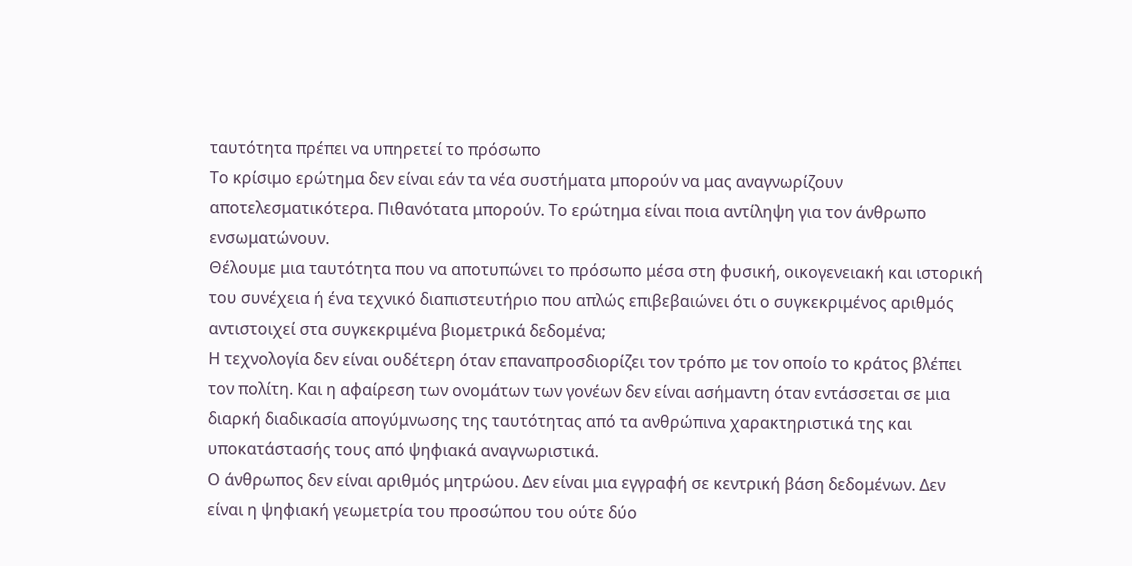ταυτότητα πρέπει να υπηρετεί το πρόσωπο
Το κρίσιμο ερώτημα δεν είναι εάν τα νέα συστήματα μπορούν να μας αναγνωρίζουν αποτελεσματικότερα. Πιθανότατα μπορούν. Το ερώτημα είναι ποια αντίληψη για τον άνθρωπο ενσωματώνουν.
Θέλουμε μια ταυτότητα που να αποτυπώνει το πρόσωπο μέσα στη φυσική, οικογενειακή και ιστορική του συνέχεια ή ένα τεχνικό διαπιστευτήριο που απλώς επιβεβαιώνει ότι ο συγκεκριμένος αριθμός αντιστοιχεί στα συγκεκριμένα βιομετρικά δεδομένα;
Η τεχνολογία δεν είναι ουδέτερη όταν επαναπροσδιορίζει τον τρόπο με τον οποίο το κράτος βλέπει τον πολίτη. Και η αφαίρεση των ονομάτων των γονέων δεν είναι ασήμαντη όταν εντάσσεται σε μια διαρκή διαδικασία απογύμνωσης της ταυτότητας από τα ανθρώπινα χαρακτηριστικά της και υποκατάστασής τους από ψηφιακά αναγνωριστικά.
Ο άνθρωπος δεν είναι αριθμός μητρώου. Δεν είναι μια εγγραφή σε κεντρική βάση δεδομένων. Δεν είναι η ψηφιακή γεωμετρία του προσώπου του ούτε δύο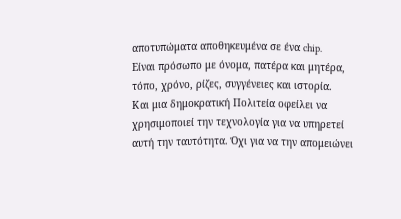αποτυπώματα αποθηκευμένα σε ένα chip.
Είναι πρόσωπο με όνομα, πατέρα και μητέρα, τόπο, χρόνο, ρίζες, συγγένειες και ιστορία.
Και μια δημοκρατική Πολιτεία οφείλει να χρησιμοποιεί την τεχνολογία για να υπηρετεί αυτή την ταυτότητα. Όχι για να την απομειώνει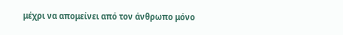μέχρι να απομείνει από τον άνθρωπο μόνο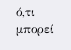ό,τι μπορεί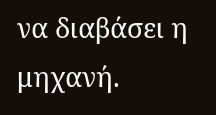να διαβάσει η μηχανή.